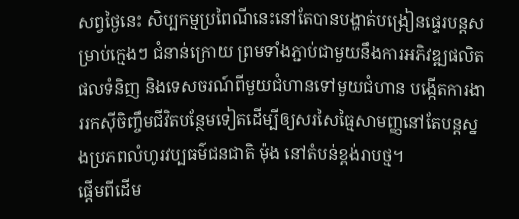សព្វថ្ងៃនេះ សិប្បកម្មប្រពៃណីនេះនៅតែបានបង្ហាត់បង្រៀនផ្ទេរបន្តសម្រាប់ក្មេងៗ ជំនាន់ក្រោយ ព្រមទាំងភ្ជាប់ជាមួយនឹងការអភិវឌ្ឍផលិតផលទំនិញ និងទេសចរណ៍ពីមួយជំហានទៅមួយជំហាន បង្កើតការងាររកស៊ីចិញ្ចឹមជីវិតបន្ថែមទៀតដើម្បីឲ្យសរសៃធ្មៃសាមញ្ញនៅតែបន្តស្នងប្រភពលំហូរវប្បធម៌ជនជាតិ ម៉ុង នៅតំបន់ខ្ពង់រាបថ្ម។
ផ្តើមពីដើម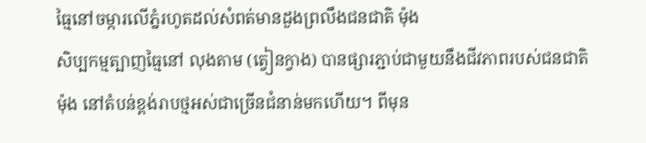ធ្មៃនៅចម្ការលើភ្នំរហូតដល់សំពត់មានដួងព្រលឹងជនជាតិ ម៉ុង
សិប្បកម្មត្បាញធ្មៃនៅ លុងតាម (ត្វៀនក្វាង) បានផ្សារភ្ជាប់ជាមួយនឹងជីវភាពរបស់ជនជាតិ ម៉ុង នៅតំបន់ខ្ពង់រាបថ្មអស់ជាច្រើនជំនាន់មកហើយ។ ពីមុន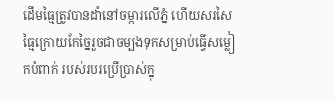ដើមធ្មៃត្រូវបានដាំនៅចម្ការលើភ្នំ ហើយសរសៃធ្មៃក្រោយកែច្នៃរួចជាចម្បងទុកសម្រាប់ធ្វើសម្លៀកបំពាក់ របស់របរប្រើប្រាស់ក្នុ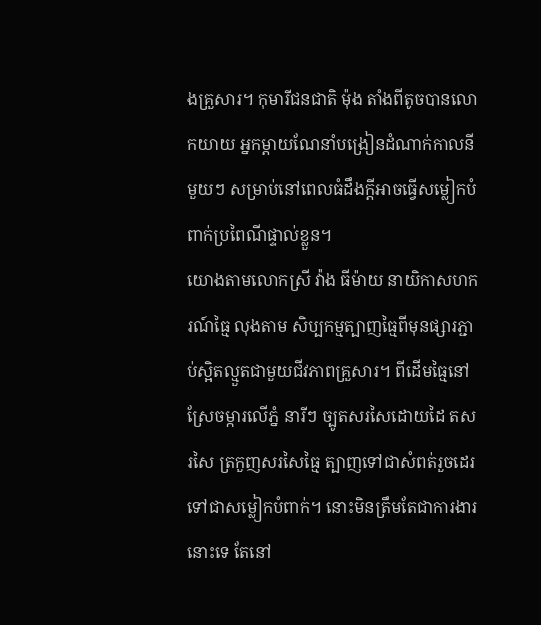ងគ្រួសារ។ កុមារីជនជាតិ ម៉ុង តាំងពីតូចបានលោកយាយ អ្នកម្តាយណែនាំបង្រៀនដំណាក់កាលនីមួយៗ សម្រាប់នៅពេលធំដឹងក្តីអាចធ្វើសម្លៀកបំពាក់ប្រពៃណីផ្ទាល់ខ្លួន។
យោងតាមលោកស្រី វ៉ាង ធីម៉ាយ នាយិកាសហករណ៍ធ្មៃ លុងតាម សិប្បកម្មត្បាញធ្មៃពីមុនផ្សារភ្ជាប់ស្អិតល្មួតជាមួយជីវភាពគ្រួសារ។ ពីដើមធ្មៃនៅស្រែចម្ការលើភ្នំ នារីៗ ច្បូតសរសៃដោយដៃ តសរសៃ ត្រកួញសរសៃធ្មៃ ត្បាញទៅជាសំពត់រួចដេរទៅជាសម្លៀកបំពាក់។ នោះមិនត្រឹមតែជាការងារនោះទេ តែនៅ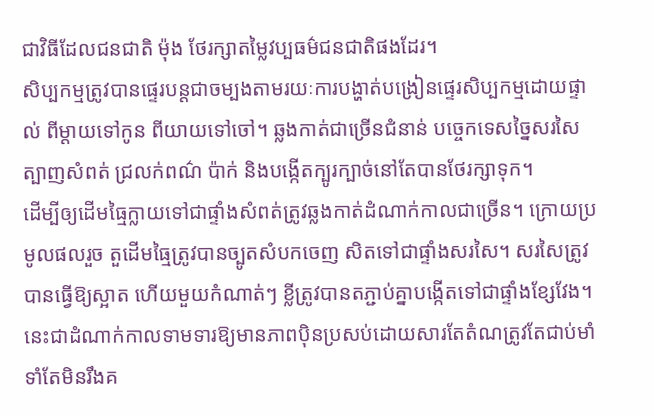ជាវិធីដែលជនជាតិ ម៉ុង ថែរក្សាតម្លៃវប្បធម៌ជនជាតិផងដែរ។
សិប្បកម្មត្រូវបានផ្ទេរបន្តជាចម្បងតាមរយៈការបង្ហាត់បង្រៀនផ្ទេរសិប្បកម្មដោយផ្ទាល់ ពីម្តាយទៅកូន ពីយាយទៅចៅ។ ឆ្លងកាត់ជាច្រើនជំនាន់ បច្ចេកទេសច្នៃសរសៃ ត្បាញសំពត់ ជ្រលក់ពណ៌ ប៉ាក់ និងបង្កើតក្បូរក្បាច់នៅតែបានថែរក្សាទុក។
ដើម្បីឲ្យដើមធ្មៃក្លាយទៅជាផ្ទាំងសំពត់ត្រូវឆ្លងកាត់ដំណាក់កាលជាច្រើន។ ក្រោយប្រមូលផលរួច តួដើមធ្មៃត្រូវបានច្បូតសំបកចេញ សិតទៅជាផ្ទាំងសរសៃ។ សរសៃត្រូវបានធ្វើឱ្យស្អាត ហើយមួយកំណាត់ៗ ខ្លីត្រូវបានតភ្ជាប់គ្នាបង្កើតទៅជាផ្ទាំងខ្សែវែង។ នេះជាដំណាក់កាលទាមទារឱ្យមានភាពប៉ិនប្រសប់ដោយសារតែតំណត្រូវតែជាប់មាំទាំតែមិនរឹងគ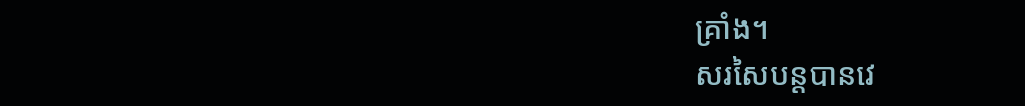គ្រាំង។
សរសៃបន្តបានវេ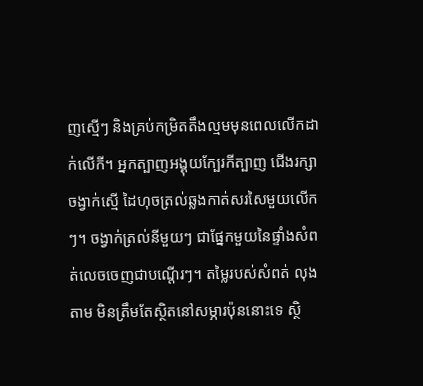ញស្មើៗ និងគ្រប់កម្រិតតឹងល្មមមុនពេលលើកដាក់លើកី។ អ្នកត្បាញអង្គុយក្បែរកីត្បាញ ជើងរក្សាចង្វាក់ស្មើ ដៃហុចត្រល់ឆ្លងកាត់សរសៃមួយលើកៗ។ ចង្វាក់ត្រល់នីមួយៗ ជាផ្នែកមួយនៃផ្ទាំងសំពត់លេចចេញជាបណ្តើរៗ។ តម្លៃរបស់សំពត់ លុងតាម មិនត្រឹមតែស្ថិតនៅសម្ភារប៉ុននោះទេ ស្ថិ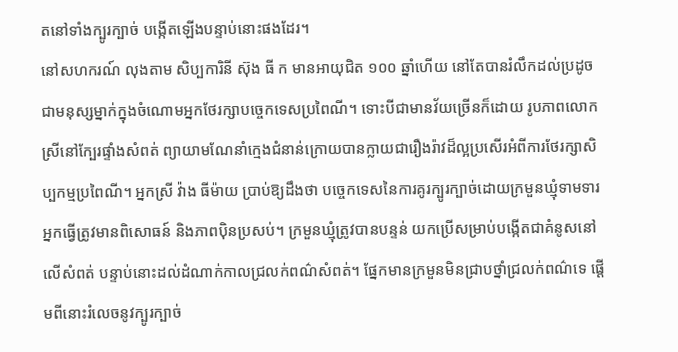តនៅទាំងក្បូរក្បាច់ បង្កើតឡើងបន្ទាប់នោះផងដែរ។
នៅសហករណ៍ លុងតាម សិប្បការិនី ស៊ុង ធី ក មានអាយុជិត ១០០ ឆ្នាំហើយ នៅតែបានរំលឹកដល់ប្រដូចជាមនុស្សម្នាក់ក្នុងចំណោមអ្នកថែរក្សាបច្ចេកទេសប្រពៃណី។ ទោះបីជាមានវ័យច្រើនក៏ដោយ រូបភាពលោកស្រីនៅក្បែរផ្ទាំងសំពត់ ព្យាយាមណែនាំក្មេងជំនាន់ក្រោយបានក្លាយជារឿងរ៉ាវដ៏ល្អប្រសើរអំពីការថែរក្សាសិប្បកម្មប្រពៃណី។ អ្នកស្រី វ៉ាង ធីម៉ាយ ប្រាប់ឱ្យដឹងថា បច្ចេកទេសនៃការគូរក្បូរក្បាច់ដោយក្រមួនឃ្មុំទាមទារអ្នកធ្វើត្រូវមានពិសោធន៍ និងភាពប៉ិនប្រសប់។ ក្រមួនឃ្មុំត្រូវបានបន្ទន់ យកប្រើសម្រាប់បង្កើតជាគំនូសនៅលើសំពត់ បន្ទាប់នោះដល់ដំណាក់កាលជ្រលក់ពណ៌សំពត់។ ផ្នែកមានក្រមួនមិនជ្រាបថ្នាំជ្រលក់ពណ៌ទេ ផ្តើមពីនោះរំលេចនូវក្បូរក្បាច់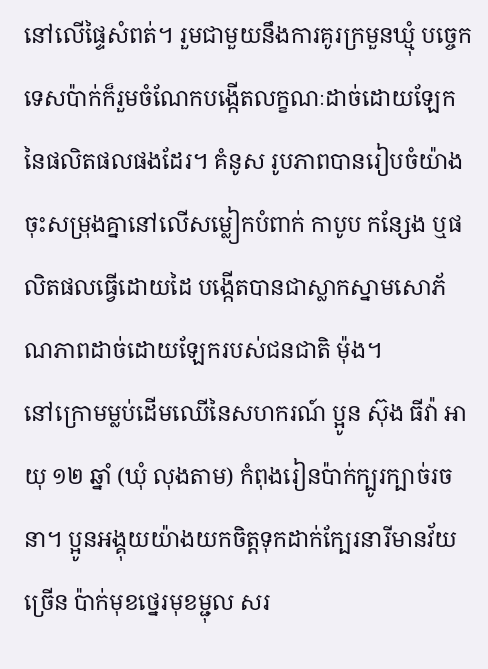នៅលើផ្ទៃសំពត់។ រួមជាមួយនឹងការគូរក្រមួនឃ្មុំ បច្ចេកទេសប៉ាក់ក៏រួមចំណែកបង្កើតលក្ខណៈដាច់ដោយឡែកនៃផលិតផលផងដែរ។ គំនូស រូបភាពបានរៀបចំយ៉ាងចុះសម្រុងគ្នានៅលើសម្លៀកបំពាក់ កាបូប កន្សែង ឬផលិតផលធ្វើដោយដៃ បង្កើតបានជាស្លាកស្នាមសោភ័ណភាពដាច់ដោយឡែករបស់ជនជាតិ ម៉ុង។
នៅក្រោមម្លប់ដើមឈើនៃសហករណ៍ ប្អូន ស៊ុង ធីវ៉ា អាយុ ១២ ឆ្នាំ (ឃុំ លុងតាម) កំពុងរៀនប៉ាក់ក្បូរក្បាច់រចនា។ ប្អូនអង្គុយយ៉ាងយកចិត្តទុកដាក់ក្បែរនារីមានវ័យច្រើន ប៉ាក់មុខថ្នេរមុខម្ជុល សរ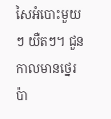សៃអំបោះមួយៗ យឺតៗ។ ជួនកាលមានថ្នេរប៉ា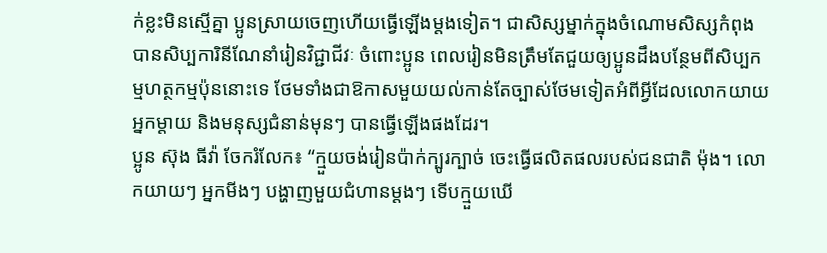ក់ខ្លះមិនស្មើគ្នា ប្អូនស្រាយចេញហើយធ្វើឡើងម្តងទៀត។ ជាសិស្សម្នាក់ក្នុងចំណោមសិស្សកំពុងបានសិប្បការិនីណែនាំរៀនវិជ្ជាជីវៈ ចំពោះប្អូន ពេលរៀនមិនត្រឹមតែជួយឲ្យប្អូនដឹងបន្ថែមពីសិប្បកម្មហត្ថកម្មប៉ុននោះទេ ថែមទាំងជាឱកាសមួយយល់កាន់តែច្បាស់ថែមទៀតអំពីអ្វីដែលលោកយាយ អ្នកម្តាយ និងមនុស្សជំនាន់មុនៗ បានធ្វើឡើងផងដែរ។
ប្អូន ស៊ុង ធីវ៉ា ចែករំលែក៖ “ក្មួយចង់រៀនប៉ាក់ក្បូរក្បាច់ ចេះធ្វើផលិតផលរបស់ជនជាតិ ម៉ុង។ លោកយាយៗ អ្នកមីងៗ បង្ហាញមួយជំហានម្តងៗ ទើបក្មួយឃើ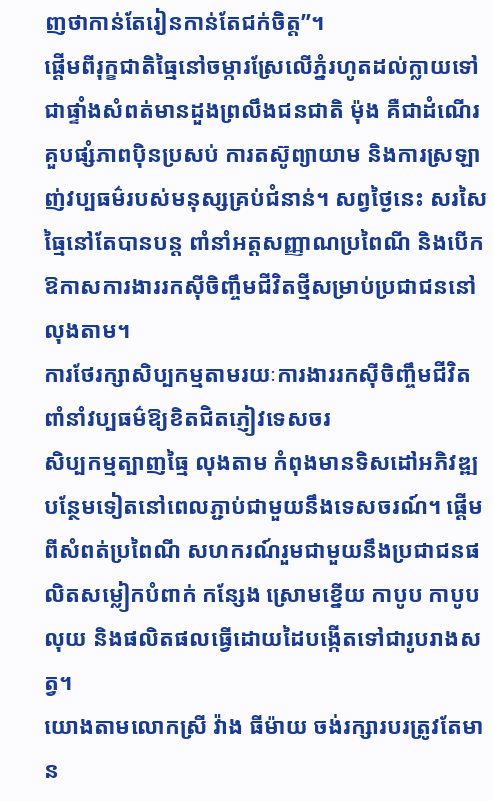ញថាកាន់តែរៀនកាន់តែជក់ចិត្ត”។
ផ្តើមពីរុក្ខជាតិធ្មៃនៅចម្ការស្រែលើភ្នំរហូតដល់ក្លាយទៅជាផ្ទាំងសំពត់មានដួងព្រលឹងជនជាតិ ម៉ុង គឺជាដំណើរគួបផ្សំភាពប៉ិនប្រសប់ ការតស៊ូព្យាយាម និងការស្រឡាញ់វប្បធម៌របស់មនុស្សគ្រប់ជំនាន់។ សព្វថ្ងៃនេះ សរសៃធ្មៃនៅតែបានបន្ត ពាំនាំអត្តសញ្ញាណប្រពៃណី និងបើកឱកាសការងាររកស៊ីចិញ្ចឹមជីវិតថ្មីសម្រាប់ប្រជាជននៅ លុងតាម។
ការថែរក្សាសិប្បកម្មតាមរយៈការងាររកស៊ីចិញ្ចឹមជីវិត ពាំនាំវប្បធម៌ឱ្យខិតជិតភ្ញៀវទេសចរ
សិប្បកម្មត្បាញធ្មៃ លុងតាម កំពុងមានទិសដៅអភិវឌ្ឍបន្ថែមទៀតនៅពេលភ្ជាប់ជាមួយនឹងទេសចរណ៍។ ផ្តើមពីសំពត់ប្រពៃណី សហករណ៍រួមជាមួយនឹងប្រជាជនផលិតសម្លៀកបំពាក់ កន្សែង ស្រោមខ្នើយ កាបូប កាបូបលុយ និងផលិតផលធ្វើដោយដៃបង្កើតទៅជារូបរាងសត្វ។
យោងតាមលោកស្រី វ៉ាង ធីម៉ាយ ចង់រក្សារបរត្រូវតែមាន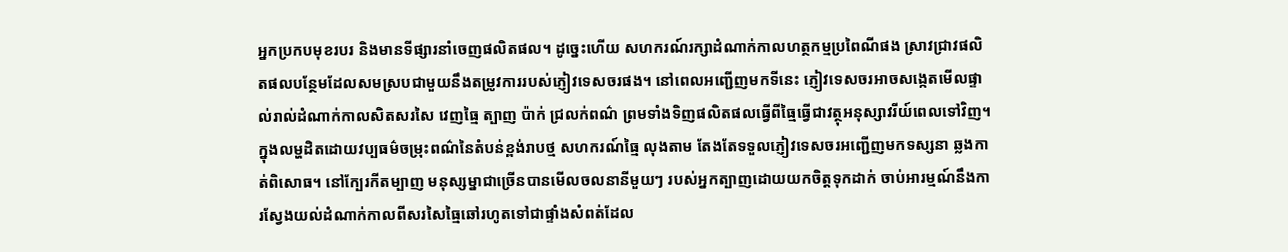អ្នកប្រកបមុខរបរ និងមានទីផ្សារនាំចេញផលិតផល។ ដូច្នេះហើយ សហករណ៍រក្សាដំណាក់កាលហត្ថកម្មប្រពៃណីផង ស្រាវជ្រាវផលិតផលបន្ថែមដែលសមស្របជាមួយនឹងតម្រូវការរបស់ភ្ញៀវទេសចរផង។ នៅពេលអញ្ជើញមកទីនេះ ភ្ញៀវទេសចរអាចសង្កេតមើលផ្ទាល់រាល់ដំណាក់កាលសិតសរសៃ វេញធ្មៃ ត្បាញ ប៉ាក់ ជ្រលក់ពណ៌ ព្រមទាំងទិញផលិតផលធ្វើពីធ្មៃធ្វើជាវត្ថុអនុស្សាវរីយ៍ពេលទៅវិញ។
ក្នុងលម្ហដិតដោយវប្បធម៌ចម្រុះពណ៌នៃតំបន់ខ្ពង់រាបថ្ម សហករណ៍ធ្មៃ លុងតាម តែងតែទទួលភ្ញៀវទេសចរអញ្ជើញមកទស្សនា ឆ្លងកាត់ពិសោធ។ នៅក្បែរកីតម្បាញ មនុស្សម្នាជាច្រើនបានមើលចលនានីមួយៗ របស់អ្នកត្បាញដោយយកចិត្តទុកដាក់ ចាប់អារម្មណ៍នឹងការស្វែងយល់ដំណាក់កាលពីសរសៃធ្មៃឆៅរហូតទៅជាផ្ទាំងសំពត់ដែល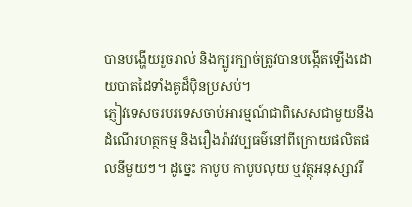បានបង្ហើយរួចរាល់ និងក្បូរក្បាច់ត្រូវបានបង្កើតឡើងដោយបាតដៃទាំងគូដ៏ប៉ិនប្រសប់។
ភ្ញៀវទេសចរបរទេសចាប់អារម្មណ៍ជាពិសេសជាមួយនឹងដំណើរហត្ថកម្ម និងរឿងរ៉ាវវប្បធម៌នៅពីក្រោយផលិតផលនីមួយៗ។ ដូច្នេះ កាបូប កាបូបលុយ ឬវត្ថុអនុស្សាវរី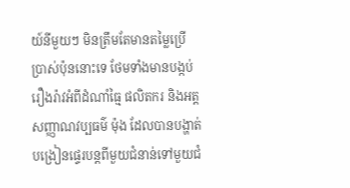យ៍នីមួយៗ មិនត្រឹមតែមានតម្លៃប្រើប្រាស់ប៉ុននោះទេ ថែមទាំងមានបង្កប់រឿងរ៉ាវអំពីដំណាំធ្មៃ ផលិតករ និងអត្តសញ្ញាណវប្បធម៌ ម៉ុង ដែលបានបង្ហាត់បង្រៀនផ្ទេរបន្តពីមួយជំនាន់ទៅមួយជំ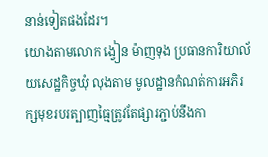នាន់ទៀតផងដែរ។
យោងតាមលោក ង្វៀន ម៉ាញទុង ប្រធានការិយាល័យសេដ្ឋកិច្ចឃុំ លុងតាម មូលដ្ឋានកំណត់ការអភិរក្សមុខរបរត្បាញធ្មៃត្រូវតែផ្សារភ្ជាប់នឹងកា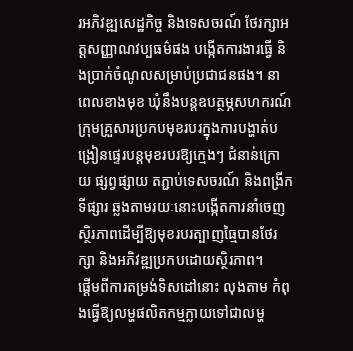រអភិវឌ្ឍសេដ្ឋកិច្ច និងទេសចរណ៍ ថែរក្សាអត្តសញ្ញាណវប្បធម៌ផង បង្កើតការងារធ្វើ និងប្រាក់ចំណូលសម្រាប់ប្រជាជនផង។ នាពេលខាងមុខ ឃុំនឹងបន្តឧបត្ថម្ភសហករណ៍ ក្រុមគ្រួសារប្រកបមុខរបរក្នុងការបង្ហាត់បង្រៀនផ្ទេរបន្តមុខរបរឱ្យក្មេងៗ ជំនាន់ក្រោយ ផ្សព្វផ្សាយ តភ្ជាប់ទេសចរណ៍ និងពង្រីកទីផ្សារ ឆ្លងតាមរយៈនោះបង្កើតការនាំចេញស្ថិរភាពដើម្បីឱ្យមុខរបរត្បាញធ្មៃបានថែរក្សា និងអភិវឌ្ឍប្រកបដោយស្ថិរភាព។
ផ្តើមពីការតម្រង់ទិសដៅនោះ លុងតាម កំពុងធ្វើឱ្យលម្ហផលិតកម្មក្លាយទៅជាលម្ហ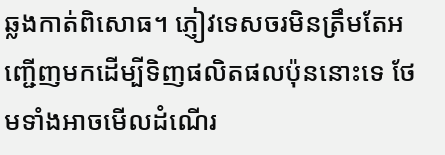ឆ្លងកាត់ពិសោធ។ ភ្ញៀវទេសចរមិនត្រឹមតែអញ្ជើញមកដើម្បីទិញផលិតផលប៉ុននោះទេ ថែមទាំងអាចមើលដំណើរ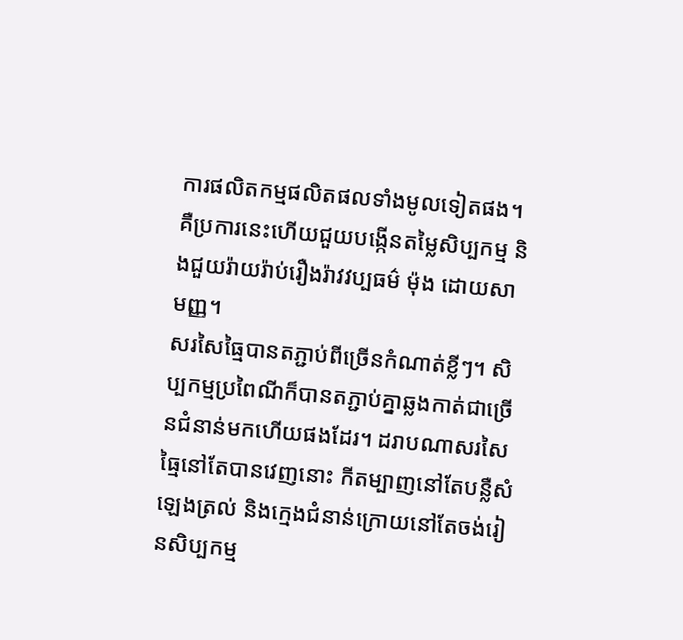ការផលិតកម្មផលិតផលទាំងមូលទៀតផង។ គឺប្រការនេះហើយជួយបង្កើនតម្លៃសិប្បកម្ម និងជួយរ៉ាយរ៉ាប់រឿងរ៉ាវវប្បធម៌ ម៉ុង ដោយសាមញ្ញ។
សរសៃធ្មៃបានតភ្ជាប់ពីច្រើនកំណាត់ខ្លីៗ។ សិប្បកម្មប្រពៃណីក៏បានតភ្ជាប់គ្នាឆ្លងកាត់ជាច្រើនជំនាន់មកហើយផងដែរ។ ដរាបណាសរសៃធ្មៃនៅតែបានវេញនោះ កីតម្បាញនៅតែបន្លឺសំឡេងត្រល់ និងក្មេងជំនាន់ក្រោយនៅតែចង់រៀនសិប្បកម្ម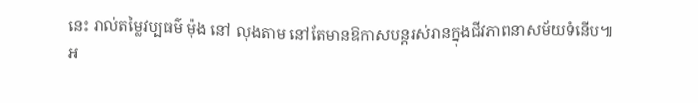នេះ រាល់តម្លៃវប្បធម៌ ម៉ុង នៅ លុងតាម នៅតែមានឱកាសបន្តរស់រានក្នុងជីវភាពនាសម័យទំនើប៕
អ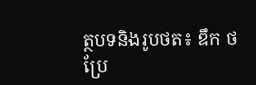ត្ថបទនិងរូបថត៖ ឌឹក ថ
ប្រែ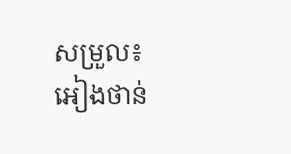សម្រួល៖ អៀងថាន់